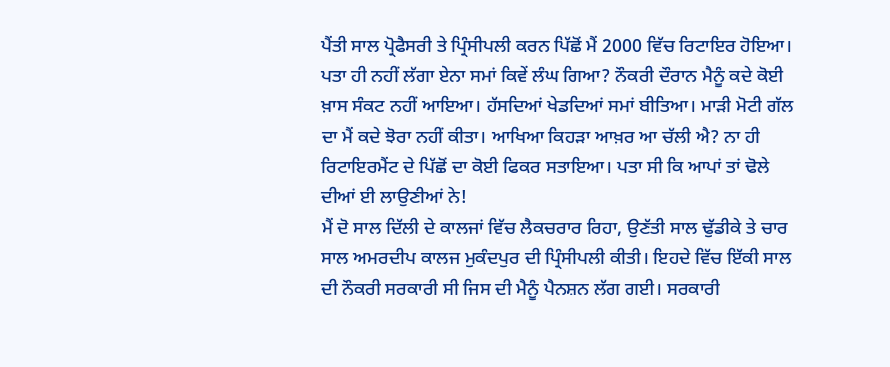ਪੈਂਤੀ ਸਾਲ ਪ੍ਰੋਫੈਸਰੀ ਤੇ ਪ੍ਰਿੰਸੀਪਲੀ ਕਰਨ ਪਿੱਛੋਂ ਮੈਂ 2000 ਵਿੱਚ ਰਿਟਾਇਰ ਹੋਇਆ। ਪਤਾ ਹੀ ਨਹੀਂ ਲੱਗਾ ਏਨਾ ਸਮਾਂ ਕਿਵੇਂ ਲੰਘ ਗਿਆ? ਨੌਕਰੀ ਦੌਰਾਨ ਮੈਨੂੰ ਕਦੇ ਕੋਈ ਖ਼ਾਸ ਸੰਕਟ ਨਹੀਂ ਆਇਆ। ਹੱਸਦਿਆਂ ਖੇਡਦਿਆਂ ਸਮਾਂ ਬੀਤਿਆ। ਮਾੜੀ ਮੋਟੀ ਗੱਲ ਦਾ ਮੈਂ ਕਦੇ ਝੋਰਾ ਨਹੀਂ ਕੀਤਾ। ਆਖਿਆ ਕਿਹੜਾ ਆਖ਼ਰ ਆ ਚੱਲੀ ਐ? ਨਾ ਹੀ ਰਿਟਾਇਰਮੈਂਟ ਦੇ ਪਿੱਛੋਂ ਦਾ ਕੋਈ ਫਿਕਰ ਸਤਾਇਆ। ਪਤਾ ਸੀ ਕਿ ਆਪਾਂ ਤਾਂ ਢੋਲੇ ਦੀਆਂ ਈ ਲਾਉਣੀਆਂ ਨੇ!
ਮੈਂ ਦੋ ਸਾਲ ਦਿੱਲੀ ਦੇ ਕਾਲਜਾਂ ਵਿੱਚ ਲੈਕਚਰਾਰ ਰਿਹਾ, ਉਣੱਤੀ ਸਾਲ ਢੁੱਡੀਕੇ ਤੇ ਚਾਰ ਸਾਲ ਅਮਰਦੀਪ ਕਾਲਜ ਮੁਕੰਦਪੁਰ ਦੀ ਪ੍ਰਿੰਸੀਪਲੀ ਕੀਤੀ। ਇਹਦੇ ਵਿੱਚ ਇੱਕੀ ਸਾਲ ਦੀ ਨੌਕਰੀ ਸਰਕਾਰੀ ਸੀ ਜਿਸ ਦੀ ਮੈਨੂੰ ਪੈਨਸ਼ਨ ਲੱਗ ਗਈ। ਸਰਕਾਰੀ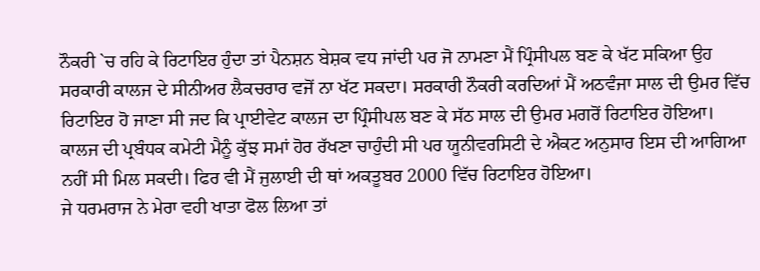ਨੌਕਰੀ `ਚ ਰਹਿ ਕੇ ਰਿਟਾਇਰ ਹੁੰਦਾ ਤਾਂ ਪੈਨਸ਼ਨ ਬੇਸ਼ਕ ਵਧ ਜਾਂਦੀ ਪਰ ਜੋ ਨਾਮਣਾ ਮੈਂ ਪ੍ਰਿੰਸੀਪਲ ਬਣ ਕੇ ਖੱਟ ਸਕਿਆ ਉਹ ਸਰਕਾਰੀ ਕਾਲਜ ਦੇ ਸੀਨੀਅਰ ਲੈਕਚਰਾਰ ਵਜੋਂ ਨਾ ਖੱਟ ਸਕਦਾ। ਸਰਕਾਰੀ ਨੌਕਰੀ ਕਰਦਿਆਂ ਮੈਂ ਅਠਵੰਜਾ ਸਾਲ ਦੀ ਉਮਰ ਵਿੱਚ ਰਿਟਾਇਰ ਹੋ ਜਾਣਾ ਸੀ ਜਦ ਕਿ ਪ੍ਰਾਈਵੇਟ ਕਾਲਜ ਦਾ ਪ੍ਰਿੰਸੀਪਲ ਬਣ ਕੇ ਸੱਠ ਸਾਲ ਦੀ ਉਮਰ ਮਗਰੋਂ ਰਿਟਾਇਰ ਹੋਇਆ। ਕਾਲਜ ਦੀ ਪ੍ਰਬੰਧਕ ਕਮੇਟੀ ਮੈਨੂੰ ਕੁੱਝ ਸਮਾਂ ਹੋਰ ਰੱਖਣਾ ਚਾਹੁੰਦੀ ਸੀ ਪਰ ਯੂਨੀਵਰਸਿਟੀ ਦੇ ਐਕਟ ਅਨੁਸਾਰ ਇਸ ਦੀ ਆਗਿਆ ਨਹੀਂ ਸੀ ਮਿਲ ਸਕਦੀ। ਫਿਰ ਵੀ ਮੈਂ ਜੁਲਾਈ ਦੀ ਥਾਂ ਅਕਤੂਬਰ 2000 ਵਿੱਚ ਰਿਟਾਇਰ ਹੋਇਆ।
ਜੇ ਧਰਮਰਾਜ ਨੇ ਮੇਰਾ ਵਹੀ ਖਾਤਾ ਫੋਲ ਲਿਆ ਤਾਂ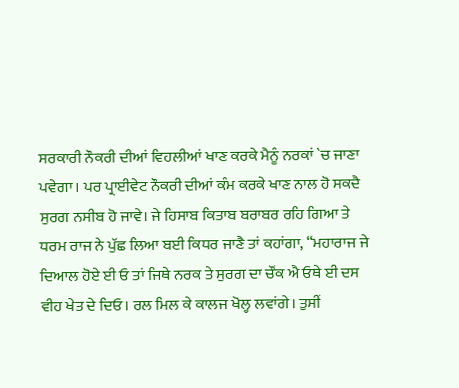ਸਰਕਾਰੀ ਨੌਕਰੀ ਦੀਆਂ ਵਿਹਲੀਆਂ ਖਾਣ ਕਰਕੇ ਮੈਨੂੰ ਨਰਕਾਂ `ਚ ਜਾਣਾ ਪਵੇਗਾ। ਪਰ ਪ੍ਰਾਈਵੇਟ ਨੌਕਰੀ ਦੀਆਂ ਕੰਮ ਕਰਕੇ ਖਾਣ ਨਾਲ ਹੋ ਸਕਦੈ ਸੁਰਗ ਨਸੀਬ ਹੋ ਜਾਵੇ। ਜੇ ਹਿਸਾਬ ਕਿਤਾਬ ਬਰਾਬਰ ਰਹਿ ਗਿਆ ਤੇ ਧਰਮ ਰਾਜ ਨੇ ਪੁੱਛ ਲਿਆ ਬਈ ਕਿਧਰ ਜਾਣੈ ਤਾਂ ਕਹਾਂਗਾ, “ਮਹਾਰਾਜ ਜੇ ਦਿਆਲ ਹੋਏ ਈ ਓ ਤਾਂ ਜਿਥੇ ਨਰਕ ਤੇ ਸੁਰਗ ਦਾ ਚੌਂਕ ਐ ਓਥੇ ਈ ਦਸ ਵੀਹ ਖੇਤ ਦੇ ਦਿਓ। ਰਲ ਮਿਲ ਕੇ ਕਾਲਜ ਖੋਲ੍ਹ ਲਵਾਂਗੇ। ਤੁਸੀਂ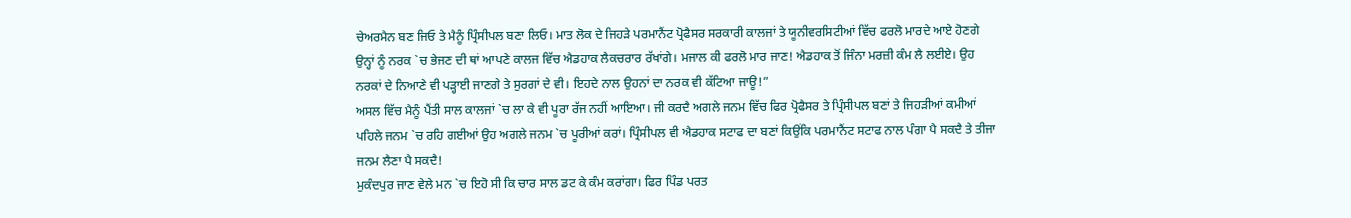ਚੇਅਰਮੈਨ ਬਣ ਜਿਓ ਤੇ ਮੈਨੂੰ ਪ੍ਰਿੰਸੀਪਲ ਬਣਾ ਲਿਓ। ਮਾਤ ਲੋਕ ਦੇ ਜਿਹੜੇ ਪਰਮਾਨੈਂਟ ਪ੍ਰੋਫੈਸਰ ਸਰਕਾਰੀ ਕਾਲਜਾਂ ਤੇ ਯੂਨੀਵਰਸਿਟੀਆਂ ਵਿੱਚ ਫਰਲੋ ਮਾਰਦੇ ਆਏ ਹੋਣਗੇ ਉਨ੍ਹਾਂ ਨੂੰ ਨਰਕ `ਚ ਭੇਜਣ ਦੀ ਥਾਂ ਆਪਣੇ ਕਾਲਜ ਵਿੱਚ ਐਡਹਾਕ ਲੈਕਚਰਾਰ ਰੱਖਾਂਗੇ। ਮਜਾਲ ਕੀ ਫਰਲੋ ਮਾਰ ਜਾਣ! ਐਡਹਾਕ ਤੋਂ ਜਿੰਨਾ ਮਰਜ਼ੀ ਕੰਮ ਲੈ ਲਈਏ। ਉਹ ਨਰਕਾਂ ਦੇ ਨਿਆਣੇ ਵੀ ਪੜ੍ਹਾਈ ਜਾਣਗੇ ਤੇ ਸੁਰਗਾਂ ਦੇ ਵੀ। ਇਹਦੇ ਨਾਲ ਉਹਨਾਂ ਦਾ ਨਰਕ ਵੀ ਕੱਟਿਆ ਜਾਊ!”
ਅਸਲ ਵਿੱਚ ਮੈਨੂੰ ਪੈਂਤੀ ਸਾਲ ਕਾਲਜਾਂ `ਚ ਲਾ ਕੇ ਵੀ ਪੂਰਾ ਰੱਜ ਨਹੀਂ ਆਇਆ। ਜੀ ਕਰਦੈ ਅਗਲੇ ਜਨਮ ਵਿੱਚ ਫਿਰ ਪ੍ਰੋਫੈਸਰ ਤੇ ਪ੍ਰਿੰਸੀਪਲ ਬਣਾਂ ਤੇ ਜਿਹੜੀਆਂ ਕਮੀਆਂ ਪਹਿਲੇ ਜਨਮ `ਚ ਰਹਿ ਗਈਆਂ ਉਹ ਅਗਲੇ ਜਨਮ `ਚ ਪੂਰੀਆਂ ਕਰਾਂ। ਪ੍ਰਿੰਸੀਪਲ ਵੀ ਐਡਹਾਕ ਸਟਾਫ ਦਾ ਬਣਾਂ ਕਿਉਂਕਿ ਪਰਮਾਨੈਂਟ ਸਟਾਫ ਨਾਲ ਪੰਗਾ ਪੈ ਸਕਦੈ ਤੇ ਤੀਜਾ ਜਨਮ ਲੈਣਾ ਪੈ ਸਕਦੈ!
ਮੁਕੰਦਪੁਰ ਜਾਣ ਵੇਲੇ ਮਨ `ਚ ਇਹੋ ਸੀ ਕਿ ਚਾਰ ਸਾਲ ਡਟ ਕੇ ਕੰਮ ਕਰਾਂਗਾ। ਫਿਰ ਪਿੰਡ ਪਰਤ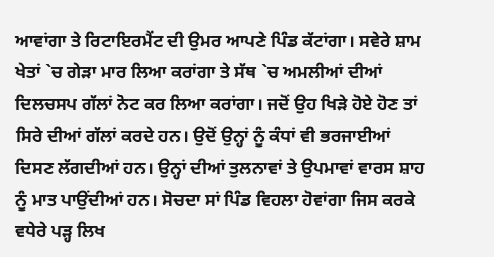ਆਵਾਂਗਾ ਤੇ ਰਿਟਾਇਰਮੈਂਟ ਦੀ ਉਮਰ ਆਪਣੇ ਪਿੰਡ ਕੱਟਾਂਗਾ। ਸਵੇਰੇ ਸ਼ਾਮ ਖੇਤਾਂ `ਚ ਗੇੜਾ ਮਾਰ ਲਿਆ ਕਰਾਂਗਾ ਤੇ ਸੱਥ `ਚ ਅਮਲੀਆਂ ਦੀਆਂ ਦਿਲਚਸਪ ਗੱਲਾਂ ਨੋਟ ਕਰ ਲਿਆ ਕਰਾਂਗਾ। ਜਦੋਂ ਉਹ ਖਿੜੇ ਹੋਏ ਹੋਣ ਤਾਂ ਸਿਰੇ ਦੀਆਂ ਗੱਲਾਂ ਕਰਦੇ ਹਨ। ਉਦੋਂ ਉਨ੍ਹਾਂ ਨੂੰ ਕੰਧਾਂ ਵੀ ਭਰਜਾਈਆਂ ਦਿਸਣ ਲੱਗਦੀਆਂ ਹਨ। ਉਨ੍ਹਾਂ ਦੀਆਂ ਤੁਲਨਾਵਾਂ ਤੇ ਉਪਮਾਵਾਂ ਵਾਰਸ ਸ਼ਾਹ ਨੂੰ ਮਾਤ ਪਾਉਂਦੀਆਂ ਹਨ। ਸੋਚਦਾ ਸਾਂ ਪਿੰਡ ਵਿਹਲਾ ਹੋਵਾਂਗਾ ਜਿਸ ਕਰਕੇ ਵਧੇਰੇ ਪੜ੍ਹ ਲਿਖ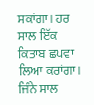ਸਕਾਂਗਾ। ਹਰ ਸਾਲ ਇੱਕ ਕਿਤਾਬ ਛਪਵਾ ਲਿਆ ਕਰਾਂਗਾ। ਜਿੰਨੇ ਸਾਲ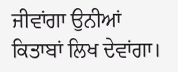ਜੀਵਾਂਗਾ ਉਨੀਆਂ ਕਿਤਾਬਾਂ ਲਿਖ ਦੇਵਾਂਗਾ।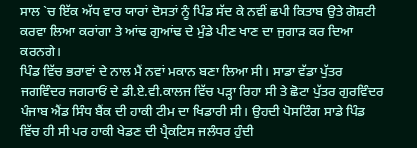ਸਾਲ `ਚ ਇੱਕ ਅੱਧ ਵਾਰ ਯਾਰਾਂ ਦੋਸਤਾਂ ਨੂੰ ਪਿੰਡ ਸੱਦ ਕੇ ਨਵੀਂ ਛਪੀ ਕਿਤਾਬ ਉਤੇ ਗੋਸ਼ਟੀ ਕਰਵਾ ਲਿਆ ਕਰਾਂਗਾ ਤੇ ਆਂਢ ਗੁਆਂਢ ਦੇ ਮੁੰਡੇ ਪੀਣ ਖਾਣ ਦਾ ਜੁਗਾੜ ਕਰ ਦਿਆ ਕਰਨਗੇ।
ਪਿੰਡ ਵਿੱਚ ਭਰਾਵਾਂ ਦੇ ਨਾਲ ਮੈਂ ਨਵਾਂ ਮਕਾਨ ਬਣਾ ਲਿਆ ਸੀ। ਸਾਡਾ ਵੱਡਾ ਪੁੱਤਰ ਜਗਵਿੰਦਰ ਜਗਰਾਓਂ ਦੇ ਡੀ.ਏ.ਵੀ.ਕਾਲਜ ਵਿੱਚ ਪੜ੍ਹਾ ਰਿਹਾ ਸੀ ਤੇ ਛੋਟਾ ਪੁੱਤਰ ਗੁਰਵਿੰਦਰ ਪੰਜਾਬ ਐਂਡ ਸਿੰਧ ਬੈਂਕ ਦੀ ਹਾਕੀ ਟੀਮ ਦਾ ਖਿਡਾਰੀ ਸੀ। ਉਹਦੀ ਪੋਸਟਿੰਗ ਸਾਡੇ ਪਿੰਡ ਵਿੱਚ ਹੀ ਸੀ ਪਰ ਹਾਕੀ ਖੇਡਣ ਦੀ ਪ੍ਰੈਕਟਿਸ ਜਲੰਧਰ ਹੁੰਦੀ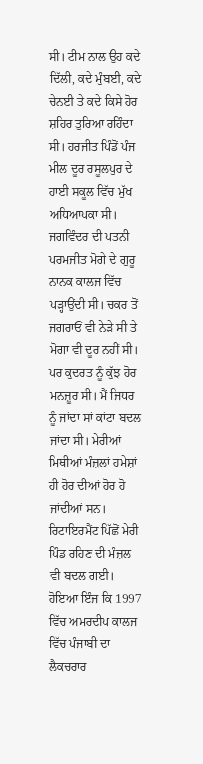ਸੀ। ਟੀਮ ਨਾਲ ਉਹ ਕਦੇ ਦਿੱਲੀ, ਕਦੇ ਮੁੰਬਈ, ਕਦੇ ਚੇਨਈ ਤੇ ਕਦੇ ਕਿਸੇ ਹੋਰ ਸ਼ਹਿਰ ਤੁਰਿਆ ਰਹਿੰਦਾ ਸੀ। ਹਰਜੀਤ ਪਿੰਡੋਂ ਪੰਜ ਮੀਲ ਦੂਰ ਰਸੂਲਪੁਰ ਦੇ ਹਾਈ ਸਕੂਲ ਵਿੱਚ ਮੁੱਖ ਅਧਿਆਪਕਾ ਸੀ। ਜਗਵਿੰਦਰ ਦੀ ਪਤਨੀ ਪਰਮਜੀਤ ਮੋਗੇ ਦੇ ਗੁਰੂ ਨਾਨਕ ਕਾਲਜ ਵਿੱਚ ਪੜ੍ਹਾਉਂਦੀ ਸੀ। ਚਕਰ ਤੋਂ ਜਗਰਾਓਂ ਵੀ ਨੇੜੇ ਸੀ ਤੇ ਮੋਗਾ ਵੀ ਦੂਰ ਨਹੀਂ ਸੀ। ਪਰ ਕੁਦਰਤ ਨੂੰ ਕੁੱਝ ਹੋਰ ਮਨਜ਼ੂਰ ਸੀ। ਮੈਂ ਜਿਧਰ ਨੂੰ ਜਾਂਦਾ ਸਾਂ ਕਾਂਟਾ ਬਦਲ ਜਾਂਦਾ ਸੀ। ਮੇਰੀਆਂ ਮਿਥੀਆਂ ਮੰਜ਼ਲਾਂ ਹਮੇਸ਼ਾਂ ਹੀ ਹੋਰ ਦੀਆਂ ਹੋਰ ਹੋ ਜਾਂਦੀਆਂ ਸਨ। ਰਿਟਾਇਰਮੈਂਟ ਪਿੱਛੋਂ ਮੇਰੀ ਪਿੰਡ ਰਹਿਣ ਦੀ ਮੰਜ਼ਲ ਵੀ ਬਦਲ ਗਈ।
ਹੋਇਆ ਇੰਜ ਕਿ 1997 ਵਿੱਚ ਅਮਰਦੀਪ ਕਾਲਜ ਵਿੱਚ ਪੰਜਾਬੀ ਦਾ ਲੈਕਚਰਾਰ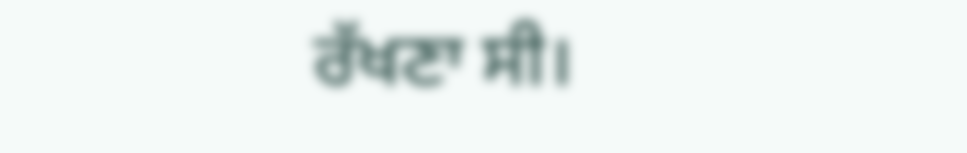ਰੱਖਣਾ ਸੀ।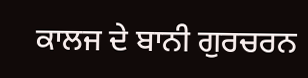ਕਾਲਜ ਦੇ ਬਾਨੀ ਗੁਰਚਰਨ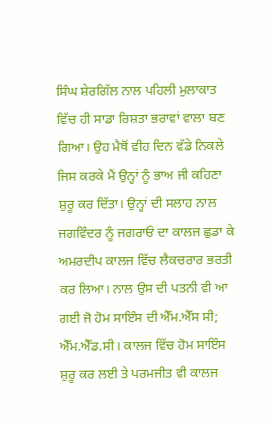ਸਿੰਘ ਸ਼ੇਰਗਿੱਲ ਨਾਲ ਪਹਿਲੀ ਮੁਲਾਕਾਤ ਵਿੱਚ ਹੀ ਸਾਡਾ ਰਿਸ਼ਤਾ ਭਰਾਵਾਂ ਵਾਲਾ ਬਣ ਗਿਆ। ਉਹ ਮੈਥੋਂ ਵੀਹ ਦਿਨ ਵੱਡੇ ਨਿਕਲੇ ਜਿਸ ਕਰਕੇ ਮੈਂ ਉਨ੍ਹਾਂ ਨੂੰ ਭਾਅ ਜੀ ਕਹਿਣਾ ਸ਼ੁਰੂ ਕਰ ਦਿੱਤਾ। ਉਨ੍ਹਾਂ ਦੀ ਸਲਾਹ ਨਾਲ ਜਗਵਿੰਦਰ ਨੂੰ ਜਗਰਾਓਂ ਦਾ ਕਾਲਜ ਛੁਡਾ ਕੇ ਅਮਰਦੀਪ ਕਾਲਜ ਵਿੱਚ ਲੈਕਚਰਾਰ ਭਰਤੀ ਕਰ ਲਿਆ। ਨਾਲ ਉਸ ਦੀ ਪਤਨੀ ਵੀ ਆ ਗਈ ਜੋ ਹੋਮ ਸਾਇੰਸ ਦੀ ਐੱਮ.ਐੱਸ ਸੀ; ਐੱਮ.ਐੱਡ.ਸੀ। ਕਾਲਜ ਵਿੱਚ ਹੋਮ ਸਾਇੰਸ ਸ਼ੁਰੂ ਕਰ ਲਈ ਤੇ ਪਰਮਜੀਤ ਵੀ ਕਾਲਜ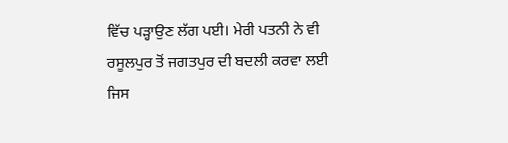ਵਿੱਚ ਪੜ੍ਹਾਉਣ ਲੱਗ ਪਈ। ਮੇਰੀ ਪਤਨੀ ਨੇ ਵੀ ਰਸੂਲਪੁਰ ਤੋਂ ਜਗਤਪੁਰ ਦੀ ਬਦਲੀ ਕਰਵਾ ਲਈ ਜਿਸ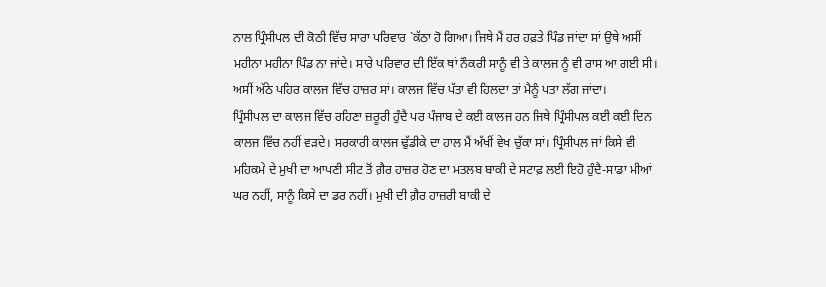ਨਾਲ ਪ੍ਰਿੰਸੀਪਲ ਦੀ ਕੋਠੀ ਵਿੱਚ ਸਾਰਾ ਪਰਿਵਾਰ `ਕੱਠਾ ਹੋ ਗਿਆ। ਜਿਥੇ ਮੈਂ ਹਰ ਹਫ਼ਤੇ ਪਿੰਡ ਜਾਂਦਾ ਸਾਂ ਉਥੇ ਅਸੀਂ ਮਹੀਨਾ ਮਹੀਨਾ ਪਿੰਡ ਨਾ ਜਾਂਦੇ। ਸਾਰੇ ਪਰਿਵਾਰ ਦੀ ਇੱਕ ਥਾਂ ਨੌਕਰੀ ਸਾਨੂੰ ਵੀ ਤੇ ਕਾਲਜ ਨੂੰ ਵੀ ਰਾਸ ਆ ਗਈ ਸੀ। ਅਸੀਂ ਅੱਠੇ ਪਹਿਰ ਕਾਲਜ ਵਿੱਚ ਹਾਜ਼ਰ ਸਾਂ। ਕਾਲਜ ਵਿੱਚ ਪੱਤਾ ਵੀ ਹਿਲਦਾ ਤਾਂ ਮੈਨੂੰ ਪਤਾ ਲੱਗ ਜਾਂਦਾ।
ਪ੍ਰਿੰਸੀਪਲ ਦਾ ਕਾਲਜ ਵਿੱਚ ਰਹਿਣਾ ਜ਼ਰੂਰੀ ਹੁੰਦੈ ਪਰ ਪੰਜਾਬ ਦੇ ਕਈ ਕਾਲਜ ਹਨ ਜਿਥੇ ਪ੍ਰਿੰਸੀਪਲ ਕਈ ਕਈ ਦਿਨ ਕਾਲਜ ਵਿੱਚ ਨਹੀਂ ਵੜਦੇ। ਸਰਕਾਰੀ ਕਾਲਜ ਢੁੱਡੀਕੇ ਦਾ ਹਾਲ ਮੈਂ ਅੱਖੀਂ ਵੇਖ ਚੁੱਕਾ ਸਾਂ। ਪ੍ਰਿੰਸੀਪਲ ਜਾਂ ਕਿਸੇ ਵੀ ਮਹਿਕਮੇ ਦੇ ਮੁਖੀ ਦਾ ਆਪਣੀ ਸੀਟ ਤੋਂ ਗ਼ੈਰ ਹਾਜ਼ਰ ਹੋਣ ਦਾ ਮਤਲਬ ਬਾਕੀ ਦੇ ਸਟਾਫ਼ ਲਈ ਇਹੋ ਹੁੰਦੈ-ਸਾਡਾ ਮੀਆਂ ਘਰ ਨਹੀਂ, ਸਾਨੂੰ ਕਿਸੇ ਦਾ ਡਰ ਨਹੀਂ। ਮੁਖੀ ਦੀ ਗ਼ੈਰ ਹਾਜ਼ਰੀ ਬਾਕੀ ਦੇ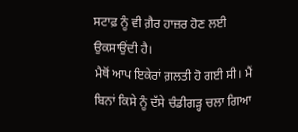ਸਟਾਫ਼ ਨੂੰ ਵੀ ਗ਼ੈਰ ਹਾਜ਼ਰ ਹੋਣ ਲਈ ਉਕਸਾਉਂਦੀ ਹੈ।
ਮੈਥੋਂ ਆਪ ਇਕੇਰਾਂ ਗ਼ਲਤੀ ਹੋ ਗਈ ਸੀ। ਮੈਂ ਬਿਨਾਂ ਕਿਸੇ ਨੂੰ ਦੱਸੇ ਚੰਡੀਗੜ੍ਹ ਚਲਾ ਗਿਆ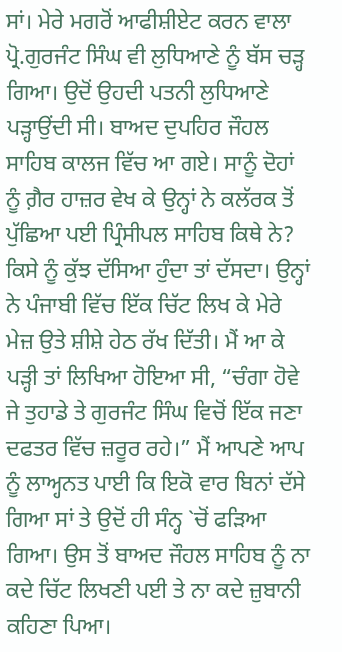ਸਾਂ। ਮੇਰੇ ਮਗਰੋਂ ਆਫੀਸ਼ੀਏਟ ਕਰਨ ਵਾਲਾ ਪ੍ਰੋ.ਗੁਰਜੰਟ ਸਿੰਘ ਵੀ ਲੁਧਿਆਣੇ ਨੂੰ ਬੱਸ ਚੜ੍ਹ ਗਿਆ। ਉਦੋਂ ਉਹਦੀ ਪਤਨੀ ਲੁਧਿਆਣੇ ਪੜ੍ਹਾਉਂਦੀ ਸੀ। ਬਾਅਦ ਦੁਪਹਿਰ ਜੌਹਲ ਸਾਹਿਬ ਕਾਲਜ ਵਿੱਚ ਆ ਗਏ। ਸਾਨੂੰ ਦੋਹਾਂ ਨੂੰ ਗ਼ੈਰ ਹਾਜ਼ਰ ਵੇਖ ਕੇ ਉਨ੍ਹਾਂ ਨੇ ਕਲੱਰਕ ਤੋਂ ਪੁੱਛਿਆ ਪਈ ਪ੍ਰਿੰਸੀਪਲ ਸਾਹਿਬ ਕਿਥੇ ਨੇ? ਕਿਸੇ ਨੂੰ ਕੁੱਝ ਦੱਸਿਆ ਹੁੰਦਾ ਤਾਂ ਦੱਸਦਾ। ਉਨ੍ਹਾਂ ਨੇ ਪੰਜਾਬੀ ਵਿੱਚ ਇੱਕ ਚਿੱਟ ਲਿਖ ਕੇ ਮੇਰੇ ਮੇਜ਼ ਉਤੇ ਸ਼ੀਸ਼ੇ ਹੇਠ ਰੱਖ ਦਿੱਤੀ। ਮੈਂ ਆ ਕੇ ਪੜ੍ਹੀ ਤਾਂ ਲਿਖਿਆ ਹੋਇਆ ਸੀ, “ਚੰਗਾ ਹੋਵੇ ਜੇ ਤੁਹਾਡੇ ਤੇ ਗੁਰਜੰਟ ਸਿੰਘ ਵਿਚੋਂ ਇੱਕ ਜਣਾ ਦਫਤਰ ਵਿੱਚ ਜ਼ਰੂਰ ਰਹੇ।” ਮੈਂ ਆਪਣੇ ਆਪ ਨੂੰ ਲਾਅ੍ਹਨਤ ਪਾਈ ਕਿ ਇਕੋ ਵਾਰ ਬਿਨਾਂ ਦੱਸੇ ਗਿਆ ਸਾਂ ਤੇ ਉਦੋਂ ਹੀ ਸੰਨ੍ਹ `ਚੋਂ ਫੜਿਆ ਗਿਆ। ਉਸ ਤੋਂ ਬਾਅਦ ਜੌਹਲ ਸਾਹਿਬ ਨੂੰ ਨਾ ਕਦੇ ਚਿੱਟ ਲਿਖਣੀ ਪਈ ਤੇ ਨਾ ਕਦੇ ਜ਼ੁਬਾਨੀ ਕਹਿਣਾ ਪਿਆ।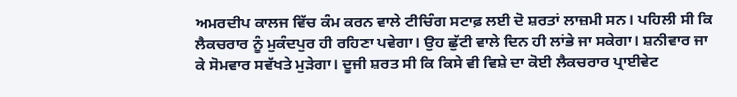ਅਮਰਦੀਪ ਕਾਲਜ ਵਿੱਚ ਕੰਮ ਕਰਨ ਵਾਲੇ ਟੀਚਿੰਗ ਸਟਾਫ਼ ਲਈ ਦੋ ਸ਼ਰਤਾਂ ਲਾਜ਼ਮੀ ਸਨ। ਪਹਿਲੀ ਸੀ ਕਿ ਲੈਕਚਰਾਰ ਨੂੰ ਮੁਕੰਦਪੁਰ ਹੀ ਰਹਿਣਾ ਪਵੇਗਾ। ਉਹ ਛੁੱਟੀ ਵਾਲੇ ਦਿਨ ਹੀ ਲਾਂਭੇ ਜਾ ਸਕੇਗਾ। ਸ਼ਨੀਵਾਰ ਜਾ ਕੇ ਸੋਮਵਾਰ ਸਵੱਖਤੇ ਮੁੜੇਗਾ। ਦੂਜੀ ਸ਼ਰਤ ਸੀ ਕਿ ਕਿਸੇ ਵੀ ਵਿਸ਼ੇ ਦਾ ਕੋਈ ਲੈਕਚਰਾਰ ਪ੍ਰਾਈਵੇਟ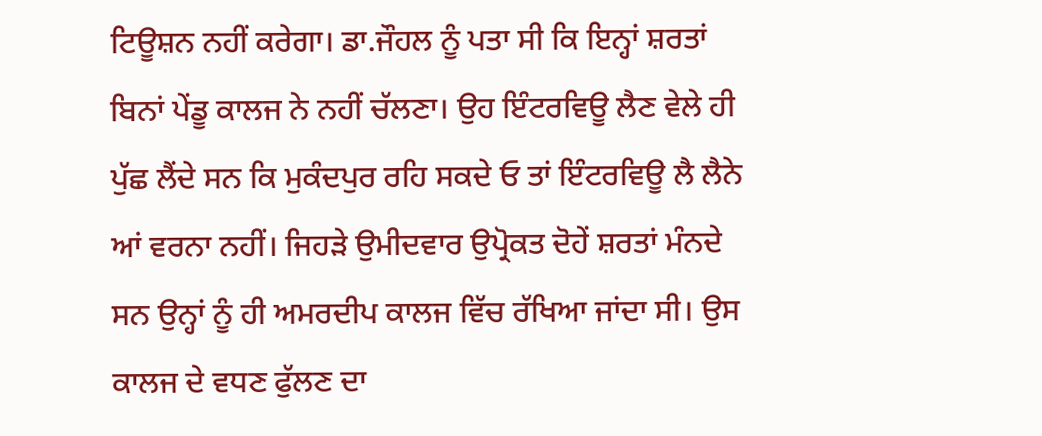ਟਿਊਸ਼ਨ ਨਹੀਂ ਕਰੇਗਾ। ਡਾ.ਜੌਹਲ ਨੂੰ ਪਤਾ ਸੀ ਕਿ ਇਨ੍ਹਾਂ ਸ਼ਰਤਾਂ ਬਿਨਾਂ ਪੇਂਡੂ ਕਾਲਜ ਨੇ ਨਹੀਂ ਚੱਲਣਾ। ਉਹ ਇੰਟਰਵਿਊ ਲੈਣ ਵੇਲੇ ਹੀ ਪੁੱਛ ਲੈਂਦੇ ਸਨ ਕਿ ਮੁਕੰਦਪੁਰ ਰਹਿ ਸਕਦੇ ਓ ਤਾਂ ਇੰਟਰਵਿਊ ਲੈ ਲੈਨੇ ਆਂ ਵਰਨਾ ਨਹੀਂ। ਜਿਹੜੇ ਉਮੀਦਵਾਰ ਉਪ੍ਰੋਕਤ ਦੋਹੇਂ ਸ਼ਰਤਾਂ ਮੰਨਦੇ ਸਨ ਉਨ੍ਹਾਂ ਨੂੰ ਹੀ ਅਮਰਦੀਪ ਕਾਲਜ ਵਿੱਚ ਰੱਖਿਆ ਜਾਂਦਾ ਸੀ। ਉਸ ਕਾਲਜ ਦੇ ਵਧਣ ਫੁੱਲਣ ਦਾ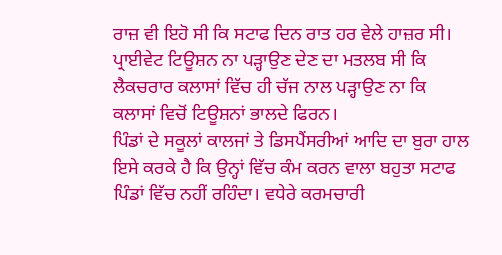ਰਾਜ਼ ਵੀ ਇਹੋ ਸੀ ਕਿ ਸਟਾਫ ਦਿਨ ਰਾਤ ਹਰ ਵੇਲੇ ਹਾਜ਼ਰ ਸੀ। ਪ੍ਰਾਈਵੇਟ ਟਿਊਸ਼ਨ ਨਾ ਪੜ੍ਹਾਉਣ ਦੇਣ ਦਾ ਮਤਲਬ ਸੀ ਕਿ ਲੈਕਚਰਾਰ ਕਲਾਸਾਂ ਵਿੱਚ ਹੀ ਚੱਜ ਨਾਲ ਪੜ੍ਹਾਉਣ ਨਾ ਕਿ ਕਲਾਸਾਂ ਵਿਚੋਂ ਟਿਊਸ਼ਨਾਂ ਭਾਲਦੇ ਫਿਰਨ।
ਪਿੰਡਾਂ ਦੇ ਸਕੂਲਾਂ ਕਾਲਜਾਂ ਤੇ ਡਿਸਪੈਂਸਰੀਆਂ ਆਦਿ ਦਾ ਬੁਰਾ ਹਾਲ ਇਸੇ ਕਰਕੇ ਹੈ ਕਿ ਉਨ੍ਹਾਂ ਵਿੱਚ ਕੰਮ ਕਰਨ ਵਾਲਾ ਬਹੁਤਾ ਸਟਾਫ ਪਿੰਡਾਂ ਵਿੱਚ ਨਹੀਂ ਰਹਿੰਦਾ। ਵਧੇਰੇ ਕਰਮਚਾਰੀ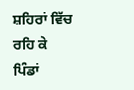ਸ਼ਹਿਰਾਂ ਵਿੱਚ ਰਹਿ ਕੇ ਪਿੰਡਾਂ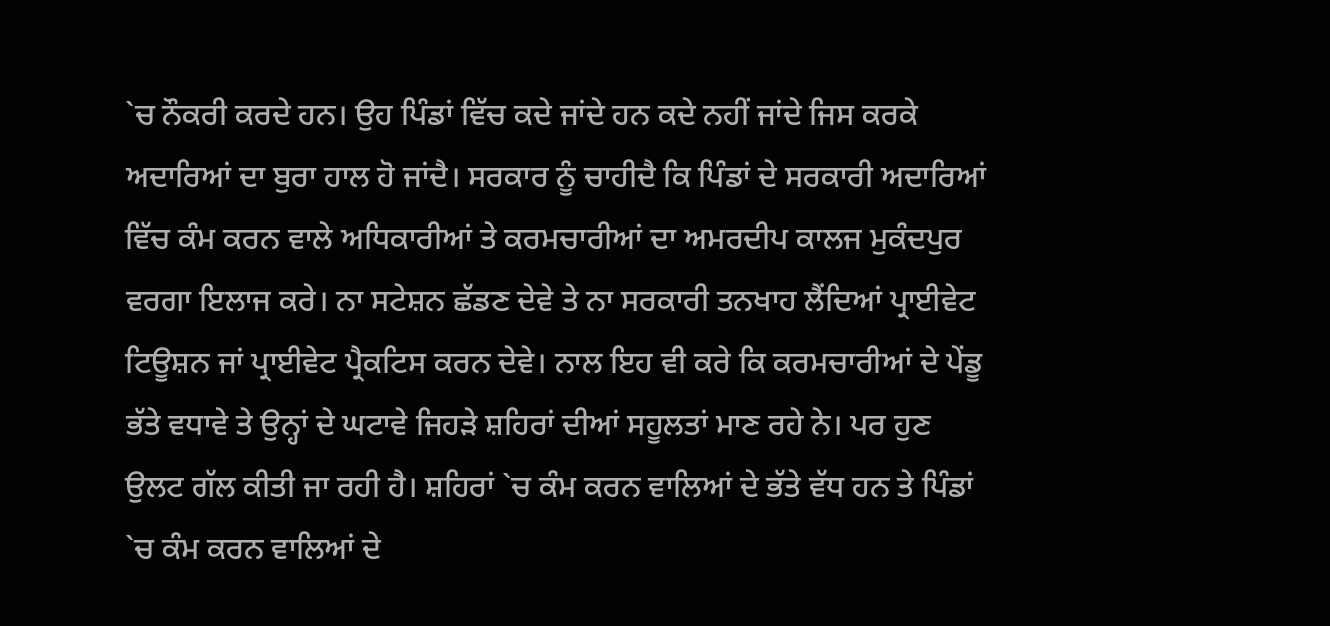`ਚ ਨੌਕਰੀ ਕਰਦੇ ਹਨ। ਉਹ ਪਿੰਡਾਂ ਵਿੱਚ ਕਦੇ ਜਾਂਦੇ ਹਨ ਕਦੇ ਨਹੀਂ ਜਾਂਦੇ ਜਿਸ ਕਰਕੇ ਅਦਾਰਿਆਂ ਦਾ ਬੁਰਾ ਹਾਲ ਹੋ ਜਾਂਦੈ। ਸਰਕਾਰ ਨੂੰ ਚਾਹੀਦੈ ਕਿ ਪਿੰਡਾਂ ਦੇ ਸਰਕਾਰੀ ਅਦਾਰਿਆਂ ਵਿੱਚ ਕੰਮ ਕਰਨ ਵਾਲੇ ਅਧਿਕਾਰੀਆਂ ਤੇ ਕਰਮਚਾਰੀਆਂ ਦਾ ਅਮਰਦੀਪ ਕਾਲਜ ਮੁਕੰਦਪੁਰ ਵਰਗਾ ਇਲਾਜ ਕਰੇ। ਨਾ ਸਟੇਸ਼ਨ ਛੱਡਣ ਦੇਵੇ ਤੇ ਨਾ ਸਰਕਾਰੀ ਤਨਖਾਹ ਲੈਂਦਿਆਂ ਪ੍ਰਾਈਵੇਟ ਟਿਊਸ਼ਨ ਜਾਂ ਪ੍ਰਾਈਵੇਟ ਪ੍ਰੈਕਟਿਸ ਕਰਨ ਦੇਵੇ। ਨਾਲ ਇਹ ਵੀ ਕਰੇ ਕਿ ਕਰਮਚਾਰੀਆਂ ਦੇ ਪੇਂਡੂ ਭੱਤੇ ਵਧਾਵੇ ਤੇ ਉਨ੍ਹਾਂ ਦੇ ਘਟਾਵੇ ਜਿਹੜੇ ਸ਼ਹਿਰਾਂ ਦੀਆਂ ਸਹੂਲਤਾਂ ਮਾਣ ਰਹੇ ਨੇ। ਪਰ ਹੁਣ ਉਲਟ ਗੱਲ ਕੀਤੀ ਜਾ ਰਹੀ ਹੈ। ਸ਼ਹਿਰਾਂ `ਚ ਕੰਮ ਕਰਨ ਵਾਲਿਆਂ ਦੇ ਭੱਤੇ ਵੱਧ ਹਨ ਤੇ ਪਿੰਡਾਂ `ਚ ਕੰਮ ਕਰਨ ਵਾਲਿਆਂ ਦੇ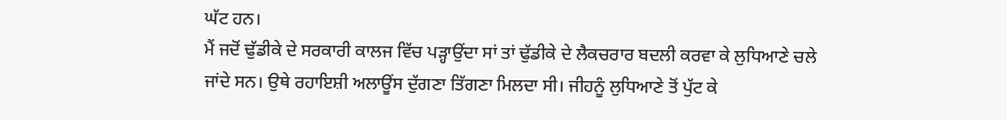ਘੱਟ ਹਨ।
ਮੈਂ ਜਦੋਂ ਢੁੱਡੀਕੇ ਦੇ ਸਰਕਾਰੀ ਕਾਲਜ ਵਿੱਚ ਪੜ੍ਹਾਉਂਦਾ ਸਾਂ ਤਾਂ ਢੁੱਡੀਕੇ ਦੇ ਲੈਕਚਰਾਰ ਬਦਲੀ ਕਰਵਾ ਕੇ ਲੁਧਿਆਣੇ ਚਲੇ ਜਾਂਦੇ ਸਨ। ਉਥੇ ਰਹਾਇਸ਼ੀ ਅਲਾਊਂਸ ਦੁੱਗਣਾ ਤਿੱਗਣਾ ਮਿਲਦਾ ਸੀ। ਜੀਹਨੂੰ ਲੁਧਿਆਣੇ ਤੋਂ ਪੁੱਟ ਕੇ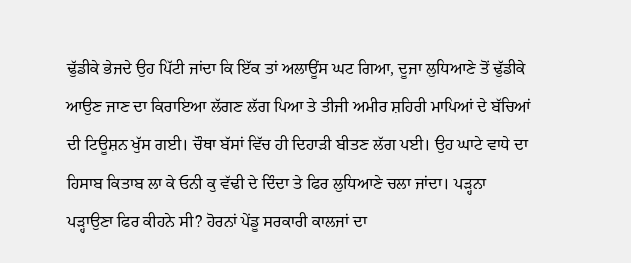ਢੁੱਡੀਕੇ ਭੇਜਦੇ ਉਹ ਪਿੱਟੀ ਜਾਂਦਾ ਕਿ ਇੱਕ ਤਾਂ ਅਲਾਊਂਸ ਘਟ ਗਿਆ, ਦੂਜਾ ਲੁਧਿਆਣੇ ਤੋਂ ਢੁੱਡੀਕੇ ਆਉਣ ਜਾਣ ਦਾ ਕਿਰਾਇਆ ਲੱਗਣ ਲੱਗ ਪਿਆ ਤੇ ਤੀਜੀ ਅਮੀਰ ਸ਼ਹਿਰੀ ਮਾਪਿਆਂ ਦੇ ਬੱਚਿਆਂ ਦੀ ਟਿਊਸ਼ਨ ਖੁੱਸ ਗਈ। ਚੌਥਾ ਬੱਸਾਂ ਵਿੱਚ ਹੀ ਦਿਹਾੜੀ ਬੀਤਣ ਲੱਗ ਪਈ। ਉਹ ਘਾਟੇ ਵਾਧੇ ਦਾ ਹਿਸਾਬ ਕਿਤਾਬ ਲਾ ਕੇ ਓਨੀ ਕੁ ਵੱਢੀ ਦੇ ਦਿੰਦਾ ਤੇ ਫਿਰ ਲੁਧਿਆਣੇ ਚਲਾ ਜਾਂਦਾ। ਪੜ੍ਹਨਾ ਪੜ੍ਹਾਉਣਾ ਫਿਰ ਕੀਹਨੇ ਸੀ? ਹੋਰਨਾਂ ਪੇਂਡੂ ਸਰਕਾਰੀ ਕਾਲਜਾਂ ਦਾ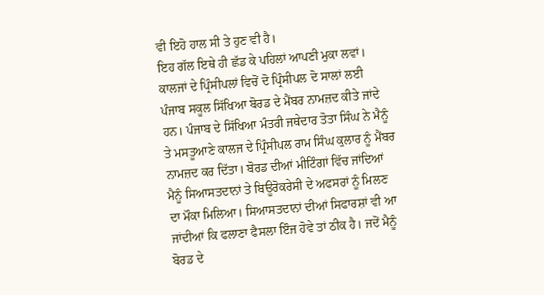ਵੀ ਇਹੋ ਹਾਲ ਸੀ ਤੇ ਹੁਣ ਵੀ ਹੈ।
ਇਹ ਗੱਲ ਇਥੇ ਹੀ ਛੱਡ ਕੇ ਪਹਿਲਾਂ ਆਪਣੀ ਮੁਕਾ ਲਵਾਂ। ਕਾਲਜਾਂ ਦੇ ਪ੍ਰਿੰਸੀਪਲਾਂ ਵਿਚੋਂ ਦੋ ਪ੍ਰਿੰਸੀਪਲ ਦੋ ਸਾਲਾਂ ਲਈ ਪੰਜਾਬ ਸਕੂਲ ਸਿੱਖਿਆ ਬੋਰਡ ਦੇ ਮੈਂਬਰ ਨਾਮਜ਼ਦ ਕੀਤੇ ਜਾਂਦੇ ਹਨ। ਪੰਜਾਬ ਦੇ ਸਿੱਖਿਆ ਮੰਤਰੀ ਜਥੇਦਾਰ ਤੋਤਾ ਸਿੰਘ ਨੇ ਮੈਨੂੰ ਤੇ ਮਸਤੂਆਣੇ ਕਾਲਜ ਦੇ ਪ੍ਰਿੰਸੀਪਲ ਰਾਮ ਸਿੰਘ ਕੁਲਾਰ ਨੂੰ ਮੈਂਬਰ ਨਾਮਜ਼ਦ ਕਰ ਦਿੱਤਾ। ਬੋਰਡ ਦੀਆਂ ਮੀਟਿੰਗਾਂ ਵਿੱਚ ਜਾਂਦਿਆਂ ਮੈਨੂੰ ਸਿਆਸਤਦਾਨਾਂ ਤੇ ਬਿਊਰੋਕਰੇਸੀ ਦੇ ਅਫਸਰਾਂ ਨੂੰ ਮਿਲਣ ਦਾ ਮੌਕਾ ਮਿਲਿਆ। ਸਿਆਸਤਦਾਨਾਂ ਦੀਆਂ ਸਿਫਾਰਸ਼ਾਂ ਵੀ ਆ ਜਾਂਦੀਆਂ ਕਿ ਫਲਾਣਾ ਫੈਸਲਾ ਇੰਜ ਹੋਵੇ ਤਾਂ ਠੀਕ ਹੈ। ਜਦੋਂ ਮੈਨੂੰ ਬੋਰਡ ਦੇ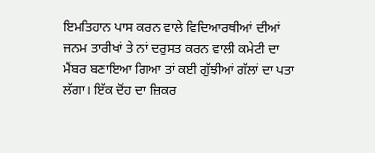ਇਮਤਿਹਾਨ ਪਾਸ ਕਰਨ ਵਾਲੇ ਵਿਦਿਆਰਥੀਆਂ ਦੀਆਂ ਜਨਮ ਤਾਰੀਖਾਂ ਤੇ ਨਾਂ ਦਰੁਸਤ ਕਰਨ ਵਾਲੀ ਕਮੇਟੀ ਦਾ ਮੈਂਬਰ ਬਣਾਇਆ ਗਿਆ ਤਾਂ ਕਈ ਗੁੱਝੀਆਂ ਗੱਲਾਂ ਦਾ ਪਤਾ ਲੱਗਾ। ਇੱਕ ਦੋਂਹ ਦਾ ਜ਼ਿਕਰ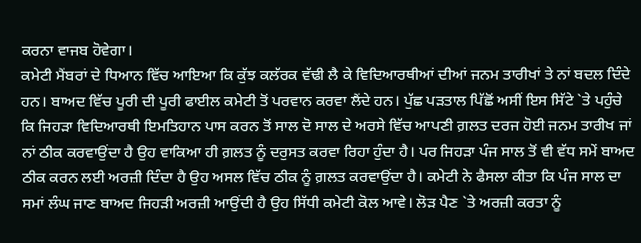ਕਰਨਾ ਵਾਜਬ ਹੋਵੇਗਾ।
ਕਮੇਟੀ ਮੈਂਬਰਾਂ ਦੇ ਧਿਆਨ ਵਿੱਚ ਆਇਆ ਕਿ ਕੁੱਝ ਕਲੱਰਕ ਵੱਢੀ ਲੈ ਕੇ ਵਿਦਿਆਰਥੀਆਂ ਦੀਆਂ ਜਨਮ ਤਾਰੀਖਾਂ ਤੇ ਨਾਂ ਬਦਲ ਦਿੰਦੇ ਹਨ। ਬਾਅਦ ਵਿੱਚ ਪੂਰੀ ਦੀ ਪੂਰੀ ਫਾਈਲ ਕਮੇਟੀ ਤੋਂ ਪਰਵਾਨ ਕਰਵਾ ਲੈਂਦੇ ਹਨ। ਪੁੱਛ ਪੜਤਾਲ ਪਿੱਛੋਂ ਅਸੀਂ ਇਸ ਸਿੱਟੇ `ਤੇ ਪਹੁੰਚੇ ਕਿ ਜਿਹੜਾ ਵਿਦਿਆਰਥੀ ਇਮਤਿਹਾਨ ਪਾਸ ਕਰਨ ਤੋਂ ਸਾਲ ਦੋ ਸਾਲ ਦੇ ਅਰਸੇ ਵਿੱਚ ਆਪਣੀ ਗ਼ਲਤ ਦਰਜ ਹੋਈ ਜਨਮ ਤਾਰੀਖ ਜਾਂ ਨਾਂ ਠੀਕ ਕਰਵਾਉਂਦਾ ਹੈ ਉਹ ਵਾਕਿਆ ਹੀ ਗ਼ਲਤ ਨੂੰ ਦਰੁਸਤ ਕਰਵਾ ਰਿਹਾ ਹੁੰਦਾ ਹੈ। ਪਰ ਜਿਹੜਾ ਪੰਜ ਸਾਲ ਤੋਂ ਵੀ ਵੱਧ ਸਮੇਂ ਬਾਅਦ ਠੀਕ ਕਰਨ ਲਈ ਅਰਜ਼ੀ ਦਿੰਦਾ ਹੈ ਉਹ ਅਸਲ ਵਿੱਚ ਠੀਕ ਨੂੰ ਗ਼ਲਤ ਕਰਵਾਉਂਦਾ ਹੈ। ਕਮੇਟੀ ਨੇ ਫੈਸਲਾ ਕੀਤਾ ਕਿ ਪੰਜ ਸਾਲ ਦਾ ਸਮਾਂ ਲੰਘ ਜਾਣ ਬਾਅਦ ਜਿਹੜੀ ਅਰਜ਼ੀ ਆਉਂਦੀ ਹੈ ਉਹ ਸਿੱਧੀ ਕਮੇਟੀ ਕੋਲ ਆਵੇ। ਲੋੜ ਪੈਣ `ਤੇ ਅਰਜ਼ੀ ਕਰਤਾ ਨੂੰ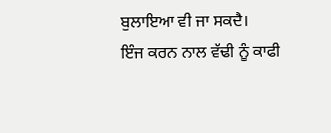ਬੁਲਾਇਆ ਵੀ ਜਾ ਸਕਦੈ।
ਇੰਜ ਕਰਨ ਨਾਲ ਵੱਢੀ ਨੂੰ ਕਾਫੀ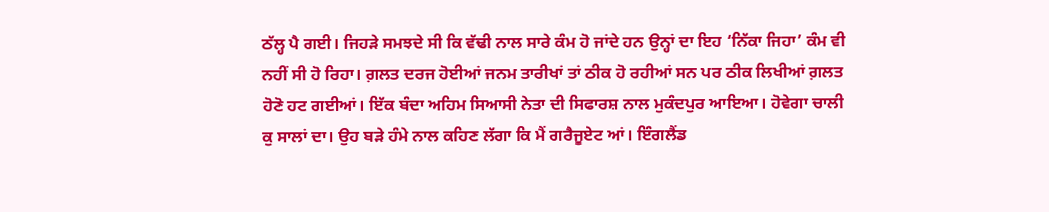ਠੱਲ੍ਹ ਪੈ ਗਈ। ਜਿਹੜੇ ਸਮਝਦੇ ਸੀ ਕਿ ਵੱਢੀ ਨਾਲ ਸਾਰੇ ਕੰਮ ਹੋ ਜਾਂਦੇ ਹਨ ਉਨ੍ਹਾਂ ਦਾ ਇਹ ‘ਨਿੱਕਾ ਜਿਹਾ’ ਕੰਮ ਵੀ ਨਹੀਂ ਸੀ ਹੋ ਰਿਹਾ। ਗ਼ਲਤ ਦਰਜ ਹੋਈਆਂ ਜਨਮ ਤਾਰੀਖਾਂ ਤਾਂ ਠੀਕ ਹੋ ਰਹੀਆਂ ਸਨ ਪਰ ਠੀਕ ਲਿਖੀਆਂ ਗ਼ਲਤ ਹੋਣੋ ਹਟ ਗਈਆਂ। ਇੱਕ ਬੰਦਾ ਅਹਿਮ ਸਿਆਸੀ ਨੇਤਾ ਦੀ ਸਿਫਾਰਸ਼ ਨਾਲ ਮੁਕੰਦਪੁਰ ਆਇਆ। ਹੋਵੇਗਾ ਚਾਲੀ ਕੁ ਸਾਲਾਂ ਦਾ। ਉਹ ਬੜੇ ਹੰਮੇ ਨਾਲ ਕਹਿਣ ਲੱਗਾ ਕਿ ਮੈਂ ਗਰੈਜੂਏਟ ਆਂ। ਇੰਗਲੈਂਡ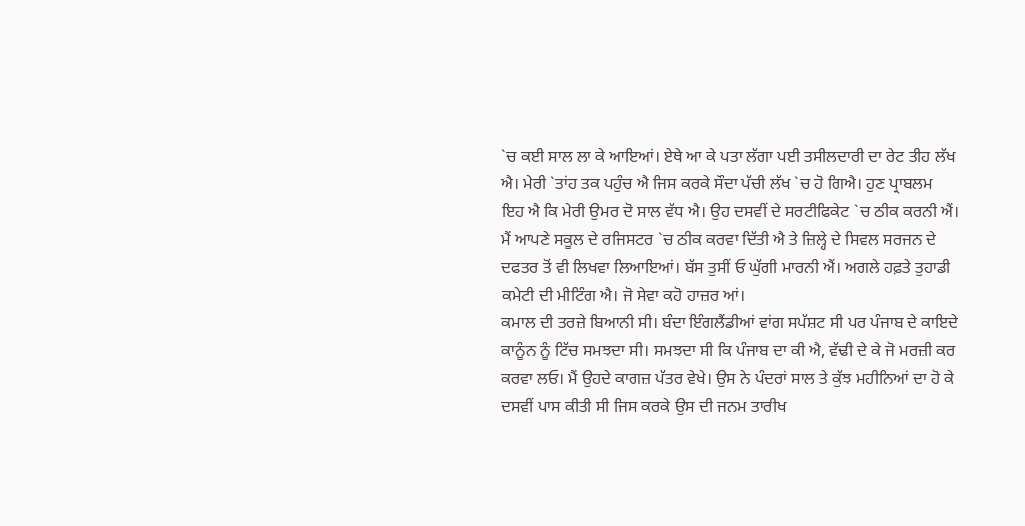`ਚ ਕਈ ਸਾਲ ਲਾ ਕੇ ਆਇਆਂ। ਏਥੇ ਆ ਕੇ ਪਤਾ ਲੱਗਾ ਪਈ ਤਸੀਲਦਾਰੀ ਦਾ ਰੇਟ ਤੀਹ ਲੱਖ ਐ। ਮੇਰੀ `ਤਾਂਹ ਤਕ ਪਹੁੰਚ ਐ ਜਿਸ ਕਰਕੇ ਸੌਦਾ ਪੱਚੀ ਲੱਖ `ਚ ਹੋ ਗਿਐ। ਹੁਣ ਪ੍ਰਾਬਲਮ ਇਹ ਐ ਕਿ ਮੇਰੀ ਉਮਰ ਦੋ ਸਾਲ ਵੱਧ ਐ। ਉਹ ਦਸਵੀਂ ਦੇ ਸਰਟੀਫਿਕੇਟ `ਚ ਠੀਕ ਕਰਨੀ ਐਂ। ਮੈਂ ਆਪਣੇ ਸਕੂਲ ਦੇ ਰਜਿਸਟਰ `ਚ ਠੀਕ ਕਰਵਾ ਦਿੱਤੀ ਐ ਤੇ ਜ਼ਿਲ੍ਹੇ ਦੇ ਸਿਵਲ ਸਰਜਨ ਦੇ ਦਫਤਰ ਤੋਂ ਵੀ ਲਿਖਵਾ ਲਿਆਇਆਂ। ਬੱਸ ਤੁਸੀਂ ਓ ਘੁੱਗੀ ਮਾਰਨੀ ਐਂ। ਅਗਲੇ ਹਫ਼ਤੇ ਤੁਹਾਡੀ ਕਮੇਟੀ ਦੀ ਮੀਟਿੰਗ ਐ। ਜੋ ਸੇਵਾ ਕਹੋ ਹਾਜ਼ਰ ਆਂ।
ਕਮਾਲ ਦੀ ਤਰਜ਼ੇ ਬਿਆਨੀ ਸੀ। ਬੰਦਾ ਇੰਗਲੈਂਡੀਆਂ ਵਾਂਗ ਸਪੱਸ਼ਟ ਸੀ ਪਰ ਪੰਜਾਬ ਦੇ ਕਾਇਦੇ ਕਾਨੂੰਨ ਨੂੰ ਟਿੱਚ ਸਮਝਦਾ ਸੀ। ਸਮਝਦਾ ਸੀ ਕਿ ਪੰਜਾਬ ਦਾ ਕੀ ਐ, ਵੱਢੀ ਦੇ ਕੇ ਜੋ ਮਰਜ਼ੀ ਕਰ ਕਰਵਾ ਲਓ। ਮੈਂ ਉਹਦੇ ਕਾਗਜ਼ ਪੱਤਰ ਵੇਖੇ। ਉਸ ਨੇ ਪੰਦਰਾਂ ਸਾਲ ਤੇ ਕੁੱਝ ਮਹੀਨਿਆਂ ਦਾ ਹੋ ਕੇ ਦਸਵੀਂ ਪਾਸ ਕੀਤੀ ਸੀ ਜਿਸ ਕਰਕੇ ਉਸ ਦੀ ਜਨਮ ਤਾਰੀਖ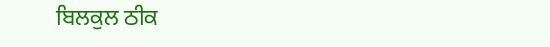ਬਿਲਕੁਲ ਠੀਕ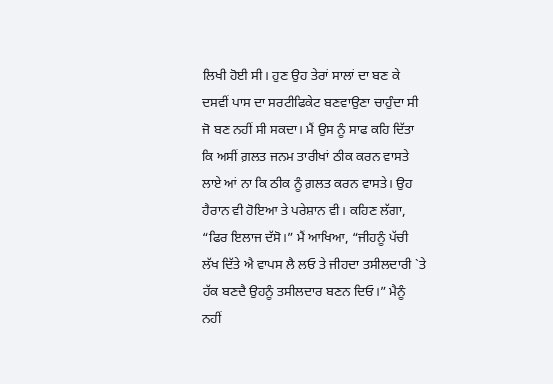ਲਿਖੀ ਹੋਈ ਸੀ। ਹੁਣ ਉਹ ਤੇਰਾਂ ਸਾਲਾਂ ਦਾ ਬਣ ਕੇ ਦਸਵੀਂ ਪਾਸ ਦਾ ਸਰਟੀਫਿਕੇਟ ਬਣਵਾਉਣਾ ਚਾਹੁੰਦਾ ਸੀ ਜੋ ਬਣ ਨਹੀਂ ਸੀ ਸਕਦਾ। ਮੈਂ ਉਸ ਨੂੰ ਸਾਫ ਕਹਿ ਦਿੱਤਾ ਕਿ ਅਸੀਂ ਗ਼ਲਤ ਜਨਮ ਤਾਰੀਖਾਂ ਠੀਕ ਕਰਨ ਵਾਸਤੇ ਲਾਏ ਆਂ ਨਾ ਕਿ ਠੀਕ ਨੂੰ ਗ਼ਲਤ ਕਰਨ ਵਾਸਤੇ। ਉਹ ਹੈਰਾਨ ਵੀ ਹੋਇਆ ਤੇ ਪਰੇਸ਼ਾਨ ਵੀ। ਕਹਿਣ ਲੱਗਾ, “ਫਿਰ ਇਲਾਜ ਦੱਸੋ।” ਮੈਂ ਆਖਿਆ, “ਜੀਹਨੂੰ ਪੱਚੀ ਲੱਖ ਦਿੱਤੇ ਐ ਵਾਪਸ ਲੈ ਲਓ ਤੇ ਜੀਹਦਾ ਤਸੀਲਦਾਰੀ `ਤੇ ਹੱਕ ਬਣਦੈ ਉਹਨੂੰ ਤਸੀਲਦਾਰ ਬਣਨ ਦਿਓ।” ਮੈਨੂੰ ਨਹੀਂ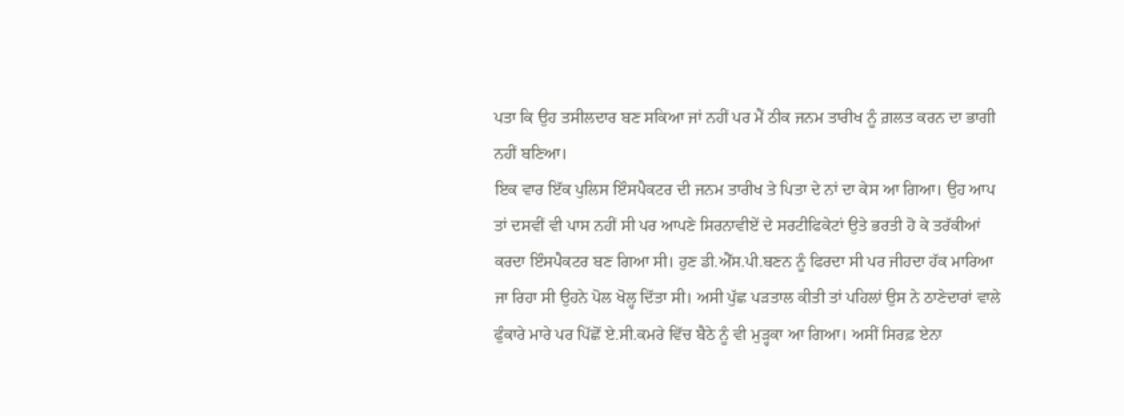ਪਤਾ ਕਿ ਉਹ ਤਸੀਲਦਾਰ ਬਣ ਸਕਿਆ ਜਾਂ ਨਹੀਂ ਪਰ ਮੈਂ ਠੀਕ ਜਨਮ ਤਾਰੀਖ ਨੂੰ ਗ਼ਲਤ ਕਰਨ ਦਾ ਭਾਗੀ ਨਹੀਂ ਬਣਿਆ।
ਇਕ ਵਾਰ ਇੱਕ ਪੁਲਿਸ ਇੰਸਪੈਕਟਰ ਦੀ ਜਨਮ ਤਾਰੀਖ ਤੇ ਪਿਤਾ ਦੇ ਨਾਂ ਦਾ ਕੇਸ ਆ ਗਿਆ। ਉਹ ਆਪ ਤਾਂ ਦਸਵੀਂ ਵੀ ਪਾਸ ਨਹੀਂ ਸੀ ਪਰ ਆਪਣੇ ਸਿਰਨਾਵੀਏਂ ਦੇ ਸਰਟੀਫਿਕੇਟਾਂ ਉਤੇ ਭਰਤੀ ਹੋ ਕੇ ਤਰੱਕੀਆਂ ਕਰਦਾ ਇੰਸਪੈਕਟਰ ਬਣ ਗਿਆ ਸੀ। ਹੁਣ ਡੀ.ਐੱਸ.ਪੀ.ਬਣਨ ਨੂੰ ਫਿਰਦਾ ਸੀ ਪਰ ਜੀਹਦਾ ਹੱਕ ਮਾਰਿਆ ਜਾ ਰਿਹਾ ਸੀ ਉਹਨੇ ਪੋਲ ਖੋਲ੍ਹ ਦਿੱਤਾ ਸੀ। ਅਸੀ ਪੁੱਛ ਪੜਤਾਲ ਕੀਤੀ ਤਾਂ ਪਹਿਲਾਂ ਉਸ ਨੇ ਠਾਣੇਦਾਰਾਂ ਵਾਲੇ ਫੁੰਕਾਰੇ ਮਾਰੇ ਪਰ ਪਿੱਛੋਂ ਏ.ਸੀ.ਕਮਰੇ ਵਿੱਚ ਬੈਠੇ ਨੂੰ ਵੀ ਮੁੜ੍ਹਕਾ ਆ ਗਿਆ। ਅਸੀਂ ਸਿਰਫ਼ ਏਨਾ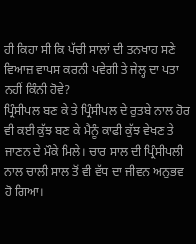ਹੀ ਕਿਹਾ ਸੀ ਕਿ ਪੱਚੀ ਸਾਲਾਂ ਦੀ ਤਨਖਾਹ ਸਣੇ ਵਿਆਜ਼ ਵਾਪਸ ਕਰਨੀ ਪਵੇਗੀ ਤੇ ਜੇਲ੍ਹ ਦਾ ਪਤਾ ਨਹੀਂ ਕਿੰਨੀ ਹੋਵੇ?
ਪ੍ਰਿੰਸੀਪਲ ਬਣ ਕੇ ਤੇ ਪ੍ਰਿੰਸੀਪਲ ਦੇ ਰੁਤਬੇ ਨਾਲ ਹੋਰ ਵੀ ਕਈ ਕੁੱਝ ਬਣ ਕੇ ਮੈਨੂੰ ਕਾਫੀ ਕੁੱਝ ਵੇਖਣ ਤੇ ਜਾਣਨ ਦੇ ਮੌਕੇ ਮਿਲੇ। ਚਾਰ ਸਾਲ ਦੀ ਪ੍ਰਿੰਸੀਪਲੀ ਨਾਲ ਚਾਲੀ ਸਾਲ ਤੋਂ ਵੀ ਵੱਧ ਦਾ ਜੀਵਨ ਅਨੁਭਵ ਹੋ ਗਿਆ।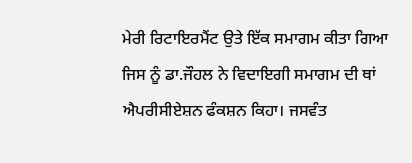ਮੇਰੀ ਰਿਟਾਇਰਮੈਂਟ ਉਤੇ ਇੱਕ ਸਮਾਗਮ ਕੀਤਾ ਗਿਆ ਜਿਸ ਨੂੰ ਡਾ.ਜੌਹਲ ਨੇ ਵਿਦਾਇਗੀ ਸਮਾਗਮ ਦੀ ਥਾਂ ਐਪਰੀਸੀਏਸ਼ਨ ਫੰਕਸ਼ਨ ਕਿਹਾ। ਜਸਵੰਤ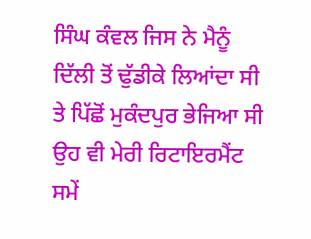ਸਿੰਘ ਕੰਵਲ ਜਿਸ ਨੇ ਮੈਨੂੰ ਦਿੱਲੀ ਤੋਂ ਢੁੱਡੀਕੇ ਲਿਆਂਦਾ ਸੀ ਤੇ ਪਿੱਛੋਂ ਮੁਕੰਦਪੁਰ ਭੇਜਿਆ ਸੀ ਉਹ ਵੀ ਮੇਰੀ ਰਿਟਾਇਰਮੈਂਟ ਸਮੇਂ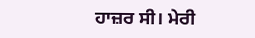ਹਾਜ਼ਰ ਸੀ। ਮੇਰੀ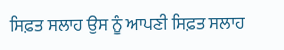ਸਿਫ਼ਤ ਸਲਾਹ ਉਸ ਨੂੰ ਆਪਣੀ ਸਿਫ਼ਤ ਸਲਾਹ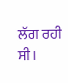ਲੱਗ ਰਹੀ ਸੀ।